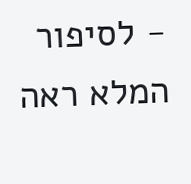- לסיפור המלא ראה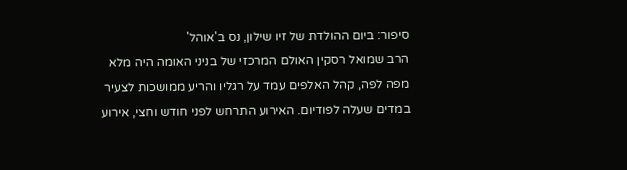סיפור: ביום ההולדת של זיו שילון, נס ב'אוהל'
הרב שמואל רסקין האולם המרכזי של בניני האומה היה מלא מפה לפה, קהל האלפים עמד על רגליו והריע ממושכות לצעיר במדים שעלה לפודיום. האירוע התרחש לפני חודש וחצי, אירוע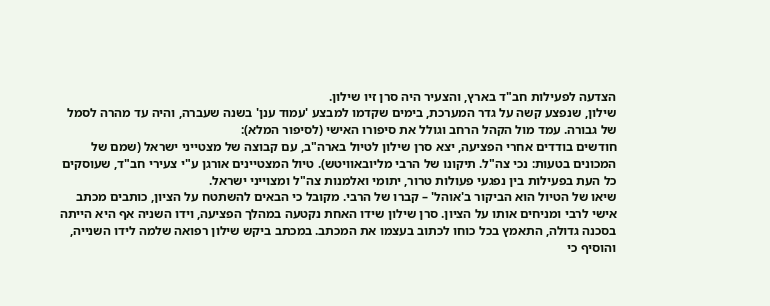הצדעה לפעילות חב"ד בארץ, והצעיר היה סרן זיו שילון.
שילון, שנפצע קשה על גדר המערכת, בימים שקדמו למבצע 'עמוד ענן' בשנה שעברה, והיה עד מהרה לסמל של גבורה. עמד מול הקהל הרחב וגולל את סיפורו האישי (לסיפור המלא):
חודשים בודדים אחרי הפציעה, יצא סרן שילון לטיול בארה"ב, עם קבוצה של מצטייני ישראל (שמם של המכונים בטעות: נכי צה"ל. תיקונו של הרבי מליובאוויטש). טיול המצטיינים אורגן ע"י צעירי חב"ד, שעוסקים כל העת בפעילות בין נפגעי פעולות טרור, יתומי ואלמנות צה"ל ומצוייני ישראל.
שיאו של הטיול הוא הביקור ב'אוהל' – קברו של הרבי. מקובל כי הבאים להשתטח על הציון, כותבים מכתב אישי לרבי ומניחים אותו על הציון. סרן שילון שידו האחת נקטעה במהלך הפציעה, וידו השניה אף היא הייתה בסכנה גדולה, התאמץ בכל כוחו לכתוב בעצמו את המכתב. במכתב ביקש שילון רפואה שלמה לידו השנייה, והוסיף כי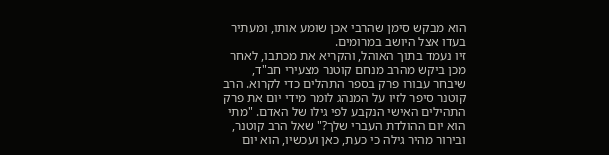הוא מבקש סימן שהרבי אכן שומע אותו, ומעתיר בעדו אצל היושב במרומים.
זיו נעמד בתוך האוהל, והקריא את מכתבו, לאחר מכן ביקש מהרב מנחם קוטנר מצעירי חב"ד, שיבחר עבורו פרק בספר התהלים כדי לקרוא. הרב קוטנר סיפר לזיו על המנהג לומר מידי יום את פרק התהילים האישי הנקבע לפי גילו של האדם. "מתי הוא יום ההולדת העברי שלך?" שאל הרב קוטנר, ובירור מהיר גילה כי כעת, כאן ועכשיו, הוא יום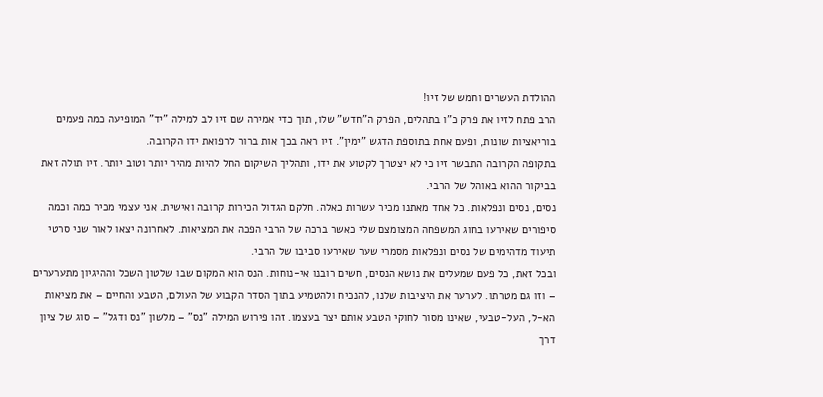ההולדת העשרים וחמש של זיו!
הרב פתח לזיו את פרק כ"ו בתהלים, הפרק ה"חדש" שלו, תוך כדי אמירה שם זיו לב למילה "יד" המופיעה כמה פעמים בוריאציות שונות, ופעם אחת בתוספת הדגש "ימין". זיו ראה בכך אות ברור לרפואת ידו הקרובה.
בתקופה הקרובה התבשר זיו כי לא יצטרך לקטוע את ידו, ותהליך השיקום החל להיות מהיר יותר וטוב יותר. זיו תולה זאת בביקור ההוא באוהל של הרבי.
נסים, נסים ונפלאות. כל אחד מאתנו מכיר עשרות כאלה. חלקם הגדול הכירות קרובה ואישית. אני עצמי מכיר כמה וכמה סיפורים שאירעו בחוג המשפחה המצומצם שלי כאשר ברכה של הרבי הפכה את המציאות. לאחרונה יצאו לאור שני סרטי תיעוד מדהימים של נסים ונפלאות מסמרי שער שאירעו סביבו של הרבי.
ובכל זאת, כל פעם שמעלים את נושא הנסים, חשים רובנו אי-נוחות. הנס הוא המקום שבו שלטון השכל וההיגיון מתערערים – וזו גם מטרתו. לערער את היציבות שלנו, להנכיח ולהטמיע בתוך הסדר הקבוע של העולם, הטבע והחיים – את מציאות הא-ל, העל-טבעי, שאינו מסור לחוקי הטבע אותם יצר בעצמו. זהו פירוש המילה "נס" – מלשון "נס ודגל" – סוג של ציון דרך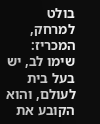בולט למרחק, המכריז: שימו לב, יש בעל בית לעולם, והוא הקובע את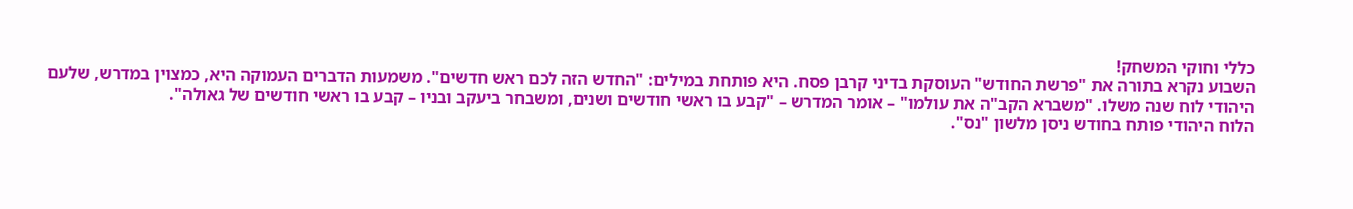כללי וחוקי המשחק!
השבוע נקרא בתורה את "פרשת החודש" העוסקת בדיני קרבן פסח. היא פותחת במילים: "החדש הזה לכם ראש חדשים". משמעות הדברים העמוקה היא, כמצוין במדרש, שלעם היהודי לוח שנה משלו. "משברא הקב"ה את עולמו" – אומר המדרש – "קבע בו ראשי חודשים ושנים, ומשבחר ביעקב ובניו – קבע בו ראשי חודשים של גאולה".
הלוח היהודי פותח בחודש ניסן מלשון "נס".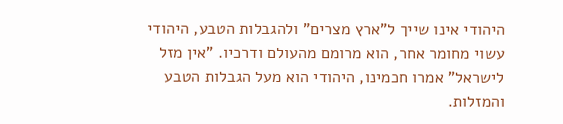היהודי אינו שייך ל"ארץ מצרים" ולהגבלות הטבע, היהודי עשוי מחומר אחר, הוא מרומם מהעולם ודרכיו. "אין מזל לישראל" אמרו חכמינו, היהודי הוא מעל הגבלות הטבע והמזלות.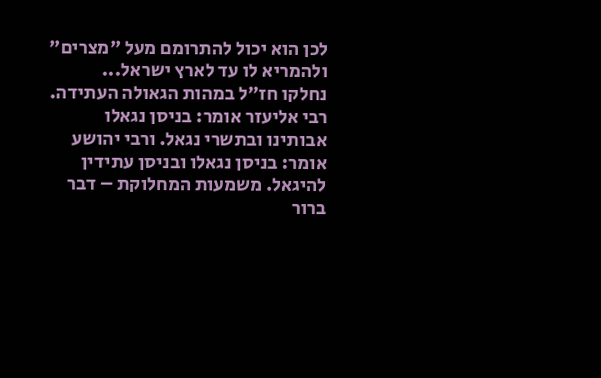לכן הוא יכול להתרומם מעל "מצרים" ולהמריא לו עד לארץ ישראל...
נחלקו חז"ל במהות הגאולה העתידה. רבי אליעזר אומר: בניסן נגאלו אבותינו ובתשרי נגאל. ורבי יהושע אומר: בניסן נגאלו ובניסן עתידין להיגאל. משמעות המחלוקת – דבר ברור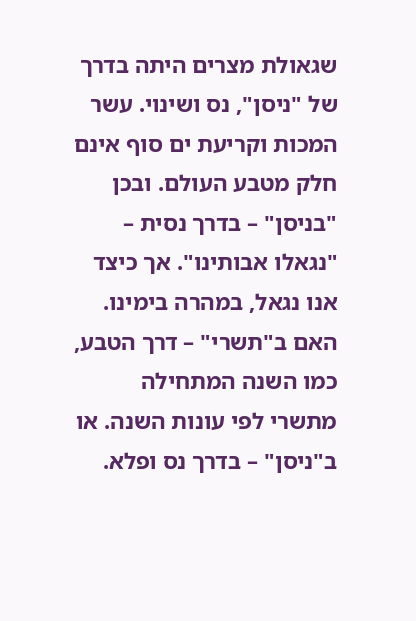שגאולת מצרים היתה בדרך של "ניסן", נס ושינוי. עשר המכות וקריעת ים סוף אינם חלק מטבע העולם. ובכן "בניסן" – בדרך נסית – "נגאלו אבותינו". אך כיצד אנו נגאל, במהרה בימינו. האם ב"תשרי" – דרך הטבע, כמו השנה המתחילה מתשרי לפי עונות השנה. או ב"ניסן" – בדרך נס ופלא.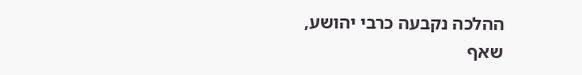ההלכה נקבעה כרבי יהושע, שאף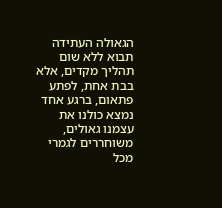הגאולה העתידה תבוא ללא שום תהליך מקדים, אלא בבת אחת, לפתע פתאום, ברגע אחד נמצא כולנו את עצמנו גאולים, משוחררים לגמרי מכל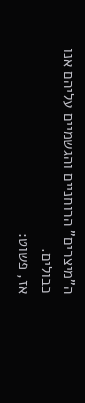ה"מיצרים" הרוחניים והגשמיים עליהם אנו כבולים.
אז, פשוט: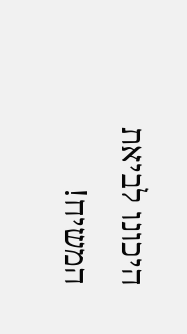היכונו לביאת המשיח!